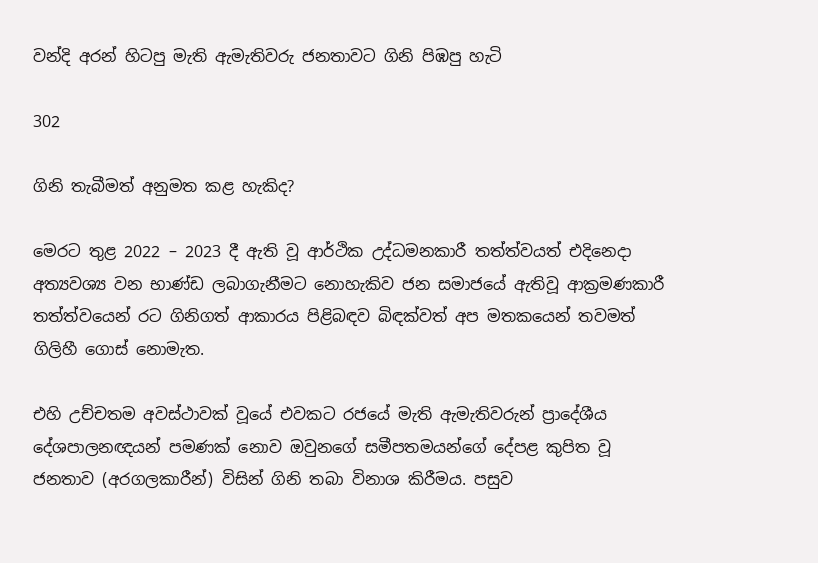වන්දි අරන් හිටපු මැති ඇමැතිවරු ජනතාවට ගිනි පිඹපු හැටි

302

ගිනි තැබීමත් අනුමත කළ හැකිද?

මෙරට තුළ 2022 – 2023 දී ඇති වූ ආර්ථික උද්ධමනකාරී තත්ත්වයත් එදිනෙදා අත්‍යවශ්‍ය වන භාණ්ඩ ලබාගැනීමට නොහැකිව ජන සමාජයේ ඇතිවූ ආක්‍රමණකාරී තත්ත්වයෙන් රට ගිනිගත් ආකාරය පිළිබඳව බිඳක්වත් අප මතකයෙන් තවමත් ගිලිහී ගොස් නොමැත.

එහි උච්චතම අවස්ථාවක් වූයේ එවකට රජයේ මැති ඇමැතිවරුන් ප්‍රාදේශීය දේශපාලනඥයන් පමණක් නොව ඔවුනගේ සමීපතමයන්ගේ දේපළ කුපිත වූ ජනතාව (අරගලකාරීන්) විසින් ගිනි තබා විනාශ කිරීමය. පසුව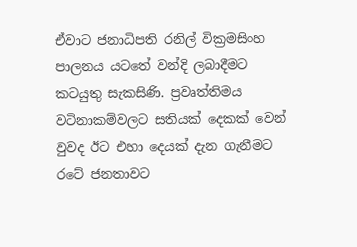ඒවාට ජනාධිපති රනිල් වික්‍රමසිංහ පාලනය යටතේ වන්දි ලබාදීමට කටයුතු සැකසිණි. ප්‍රවෘත්තිමය වටිනාකම්වලට සතියක් දෙකක් වෙන් වුවද ඊට එහා දෙයක් දැන ගැනීමට රටේ ජනතාවට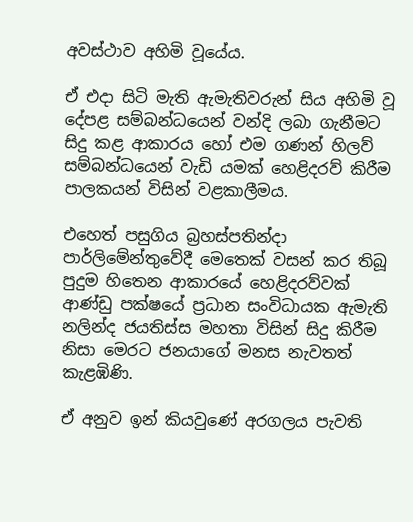අවස්ථාව අහිමි වූයේය.

ඒ එදා සිටි මැති ඇමැතිවරුන් සිය අහිමි වූ දේපළ සම්බන්ධයෙන් වන්දි ලබා ගැනීමට සිදු කළ ආකාරය හෝ එම ගණන් හිලව් සම්බන්ධයෙන් වැඩි යමක් හෙළිදරව් කිරීම පාලකයන් විසින් වළකාලීමය.

එහෙත් පසුගිය බ්‍රහස්පතින්දා පාර්ලිමේන්තුවේදී මෙතෙක් වසන් කර තිබූ පුදුම හිතෙන ආකාරයේ හෙළිදරව්වක් ආණ්ඩු පක්ෂයේ ප්‍රධාන සංවිධායක ඇමැති නලින්ද ජයතිස්ස මහතා විසින් සිදු කිරීම නිසා මෙරට ජනයාගේ මනස නැවතත් කැළඹිණි.

ඒ අනුව ඉන් කියවුණේ අරගලය පැවති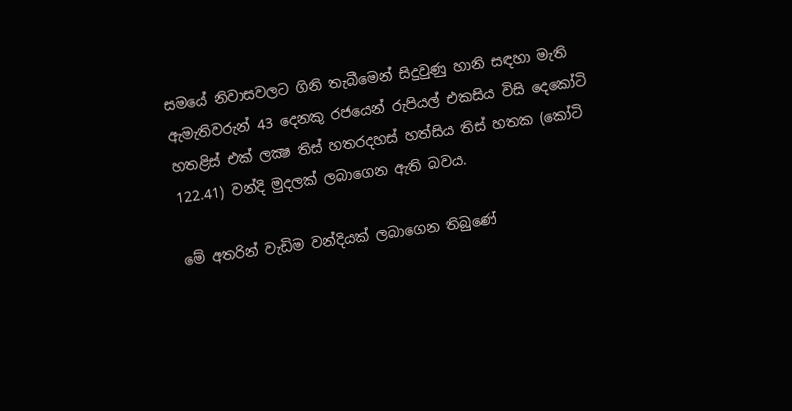සමයේ නිවාසවලට ගිනි තැබීමෙන් සිදුවුණු හානි සඳහා මැති ඇමැතිවරුන් 43 දෙනකු රජයෙන් රුපියල් එකසිය විසි දෙකෝටි හතළිස් එක් ලක්‍ෂ තිස් හතරදහස් හත්සිය තිස් හතක (කෝටි 122.41) වන්දි මුදලක් ලබාගෙන ඇති බවය.

මේ අතරින් වැඩිම වන්දියක් ලබාගෙන තිබුණේ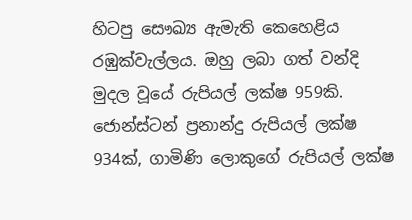හිටපු සෞඛ්‍ය ඇමැති කෙහෙළිය රඹුක්වැල්ලය. ඔහු ලබා ගත් වන්දි මුදල වූයේ රුපියල් ලක්ෂ 959කි. ජොන්ස්ටන් ප්‍රනාන්දු රුපියල් ලක්ෂ 934ක්, ගාමිණි ලොකුගේ රුපියල් ලක්ෂ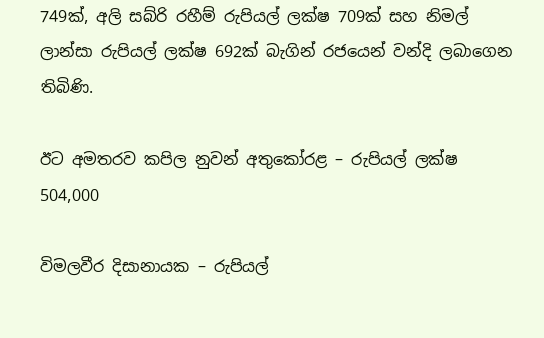749ක්, අලි සබ්රි රහීම් රුපියල් ලක්ෂ 709ක් සහ නිමල් ලාන්සා රුපියල් ලක්ෂ 692ක් බැගින් රජයෙන් වන්දි ලබාගෙන තිබිණි.

ඊට අමතරව කපිල නුවන් අතුකෝරළ – රුපියල් ලක්ෂ 504,000

විමලවීර දිසානායක – රුපියල්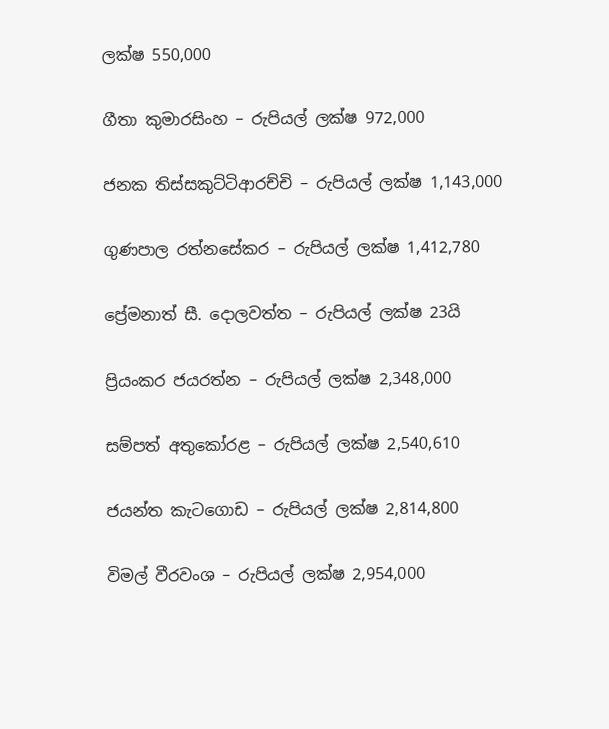ලක්ෂ 550,000

ගීතා කුමාරසිංහ – රුපියල් ලක්ෂ 972,000

ජනක තිස්සකුට්ටිආරච්චි – රුපියල් ලක්ෂ 1,143,000

ගුණපාල රත්නසේකර – රුපියල් ලක්ෂ 1,412,780

ප්‍රේමනාත් සී. දොලවත්ත – රුපියල් ලක්ෂ 23යි

ප්‍රියංකර ජයරත්න – රුපියල් ලක්ෂ 2,348,000

සම්පත් අතුකෝරළ – රුපියල් ලක්ෂ 2,540,610

ජයන්ත කැටගොඩ – රුපියල් ලක්ෂ 2,814,800

විමල් වීරවංශ – රුපියල් ලක්ෂ 2,954,000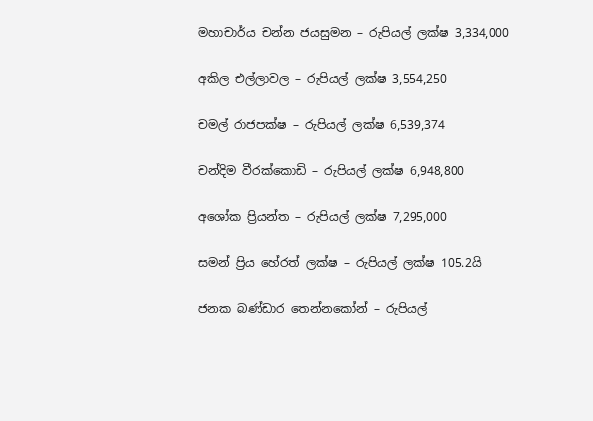මහාචාර්ය චන්න ජයසුමන – රුපියල් ලක්ෂ 3,334,000

අකිල එල්ලාවල – රුපියල් ලක්ෂ 3,554,250

චමල් රාජපක්ෂ – රුපියල් ලක්ෂ 6,539,374

චන්දිම වීරක්කොඩි – රුපියල් ලක්ෂ 6,948,800

අශෝක ප්‍රියන්ත – රුපියල් ලක්ෂ 7,295,000

සමන් ප්‍රිය හේරත් ලක්ෂ – රුපියල් ලක්ෂ 105.2යි

ජනක බණ්ඩාර තෙන්නකෝන් – රුපියල්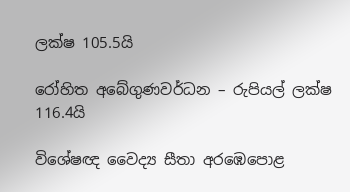ලක්ෂ 105.5යි

රෝහිත අබේගුණවර්ධන – රුපියල් ලක්ෂ 116.4යි

විශේෂඥ වෛද්‍ය සීතා අරඹෙපොළ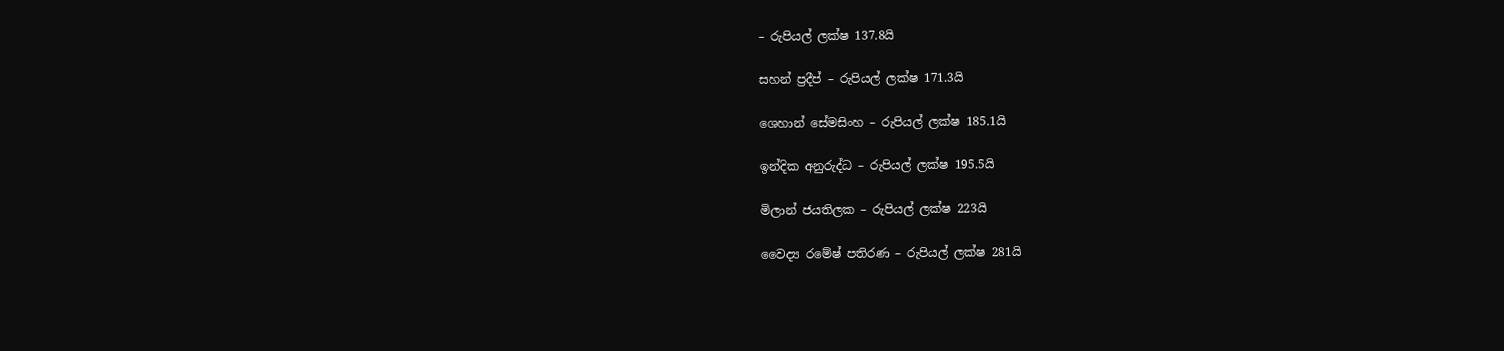– රුපියල් ලක්ෂ 137.8යි

සහන් ප්‍රදීප් – රුපියල් ලක්ෂ 171.3යි

ශෙහාන් සේමසිංහ – රුපියල් ලක්ෂ 185.1යි

ඉන්දික අනුරුද්ධ – රුපියල් ලක්ෂ 195.5යි

මිලාන් ජයතිලක – රුපියල් ලක්ෂ 223යි

වෛද්‍ය රමේෂ් පතිරණ – රුපියල් ලක්ෂ 281යි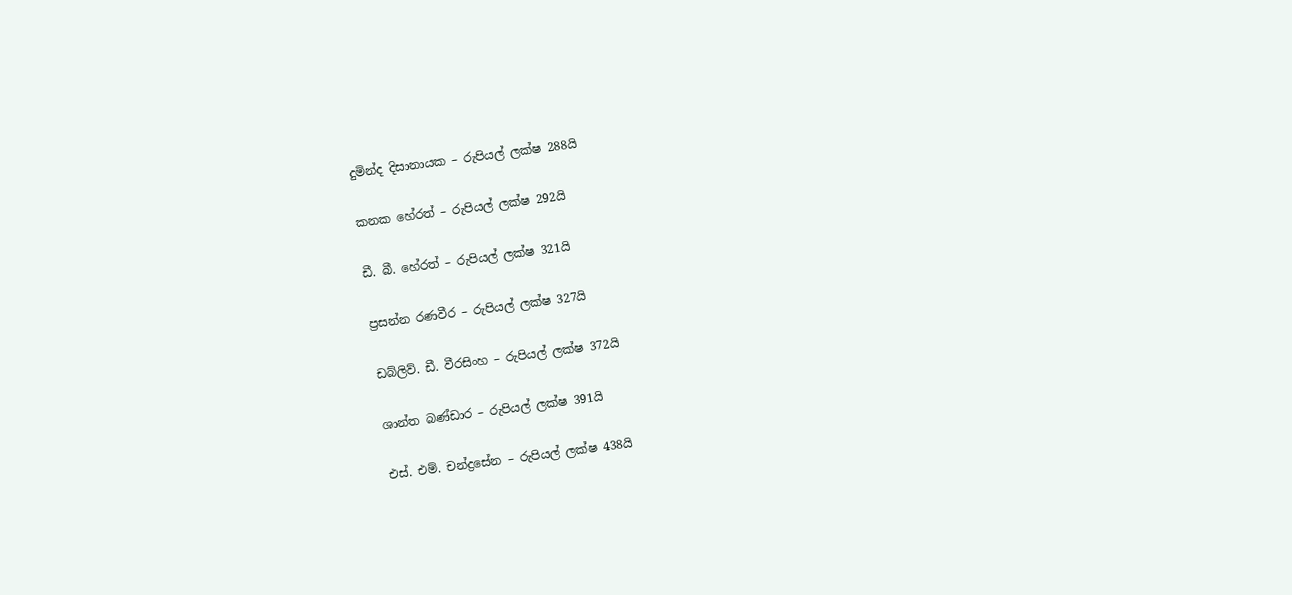දුමින්ද දිසානායක – රුපියල් ලක්ෂ 288යි

කනක හේරත් – රුපියල් ලක්ෂ 292යි

ඩී. බී. හේරත් – රුපියල් ලක්ෂ 321යි

ප්‍රසන්න රණවීර – රුපියල් ලක්ෂ 327යි

ඩබ්ලිව්. ඩී. වීරසිංහ – රුපියල් ලක්ෂ 372යි

ශාන්ත බණ්ඩාර – රුපියල් ලක්ෂ 391යි

එස්. එම්. චන්ද්‍රසේන – රුපියල් ලක්ෂ 438යි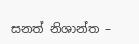සනත් නිශාන්ත –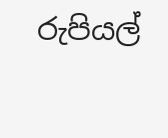රුපියල්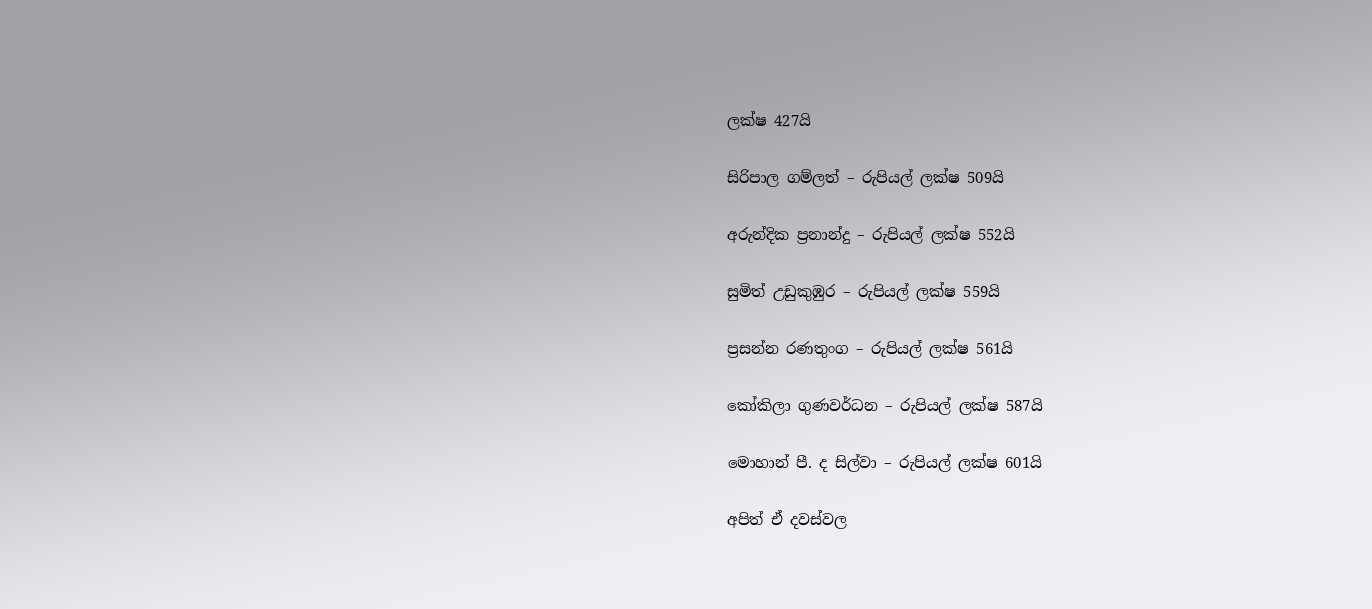ලක්ෂ 427යි

සිරිපාල ගම්ලත් – රුපියල් ලක්ෂ 509යි

අරුන්දික ප්‍රනාන්දු – රුපියල් ලක්ෂ 552යි

සුමිත් උඩුකුඹුර – රුපියල් ලක්ෂ 559යි

ප්‍රසන්න රණතුංග – රුපියල් ලක්ෂ 561යි

කෝකිලා ගුණවර්ධන – රුපියල් ලක්ෂ 587යි

මොහාන් පී. ද සිල්වා – රුපියල් ලක්ෂ 601යි

අපිත් ඒ දවස්වල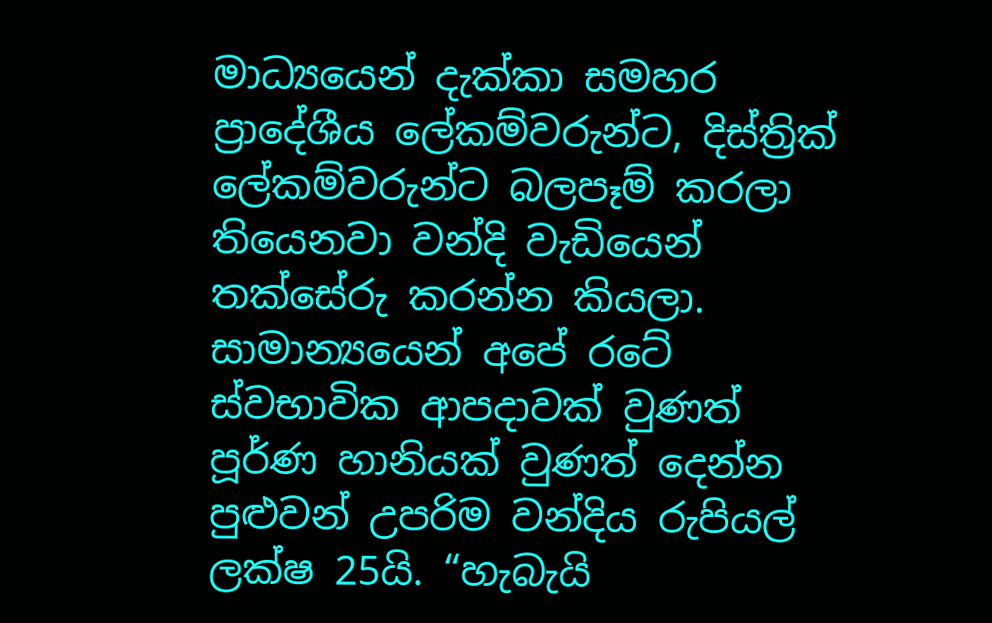මාධ්‍යයෙන් දැක්කා සමහර ප්‍රාදේශීය ලේකම්වරුන්ට, දිස්ත්‍රික් ලේකම්වරුන්ට බලපෑම් කරලා තියෙනවා වන්දි වැඩියෙන් තක්සේරු කරන්න කියලා. සාමාන්‍යයෙන් අපේ රටේ ස්වභාවික ආපදාවක් වුණත් පූර්ණ හානියක් වුණත් දෙන්න පුළුවන් උපරිම වන්දිය රුපියල් ලක්ෂ 25යි. “හැබැයි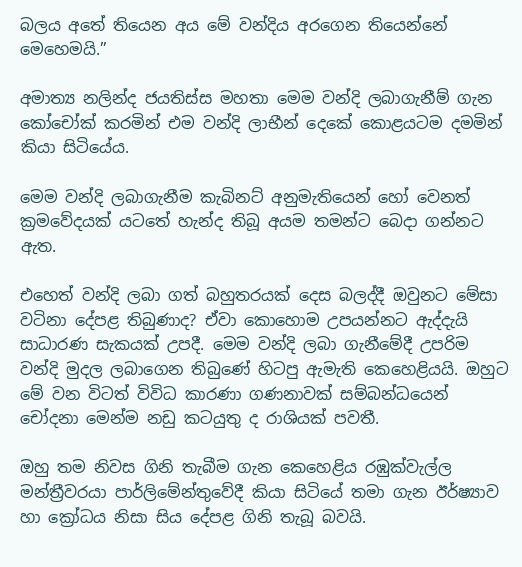බලය අතේ තියෙන අය මේ වන්දිය අරගෙන තියෙන්නේ මෙහෙමයි.”

අමාත්‍ය නලින්ද ජයතිස්ස මහතා මෙම වන්දි ලබාගැනීම් ගැන කෝචෝක් කරමින් එම වන්දි ලාභීන් දෙකේ කොළයටම දමමින් කියා සිටියේය.

මෙම වන්දි ලබාගැනීම කැබිනට් අනුමැතියෙන් හෝ වෙනත් ක්‍රමවේදයක් යටතේ හැන්ද තිබූ අයම තමන්ට බෙදා ගන්නට ඇත.

එහෙත් වන්දි ලබා ගත් බහුතරයක් දෙස බලද්දී ඔවුනට මේසා වටිනා දේපළ තිබුණාද? ඒවා කොහොම උපයන්නට ඇද්දැයි සාධාරණ සැකයක් උපදී. මෙම වන්දි ලබා ගැනීමේදී උපරිම වන්දි මුදල ලබාගෙන තිබුණේ හිටපු ඇමැති කෙහෙළියයි. ඔහුට මේ වන විටත් විවිධ කාරණා ගණනාවක් සම්බන්ධයෙන් චෝදනා මෙන්ම නඩු කටයුතු ද රාශියක් පවතී.

ඔහු තම නිවස ගිනි තැබීම ගැන කෙහෙළිය රඹුක්වැල්ල මන්ත්‍රීවරයා පාර්ලිමේන්තුවේදී කියා සිටියේ තමා ගැන ඊර්ෂ්‍යාව හා ක්‍රෝධය නිසා සිය දේපළ ගිනි තැබූ බවයි.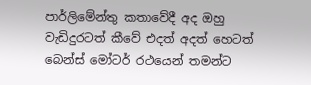පාර්ලිමේන්තු කතාවේදී අද ඔහු වැඩිදුරටත් කීවේ එදත් අදත් හෙටත් බෙන්ස් මෝටර් රථයෙන් තමන්ට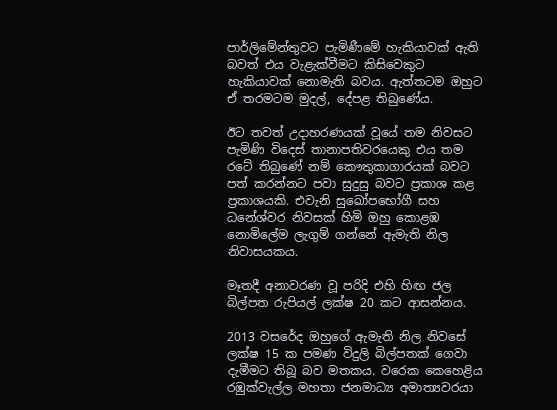පාර්ලිමේන්තුවට පැමිණීමේ හැකියාවක් ඇති බවත් එය වැළැක්වීමට කිසිවෙකුට හැකියාවක් නොමැති බවය. ඇත්තටම ඔහුට ඒ තරමටම මුදල්, දේපළ තිබුණේය.

ඊට තවත් උදාහරණයක් වූයේ තම නිවසට පැමිණි විදෙස් තානාපතිවරයෙකු එය තම රටේ තිබුණේ නම් කෞතුකාගාරයක් බවට පත් කරන්නට පවා සුදුසු බවට ප්‍රකාශ කළ ප්‍රකාශයකි. එවැනි සුඛෝපභෝගී සහ ධනේශ්වර නිවසක් හිමි ඔහු කොළඹ නොමිලේම ලැගුම් ගන්නේ ඇමැති නිල නිවාසයකය.

මෑතදී අනාවරණ වූ පරිදි එහි හිඟ ජල බිල්පත රුපියල් ලක්ෂ 20 කට ආසන්නය.

2013 වසරේද ඔහුගේ ඇමැති නිල නිවසේ ලක්ෂ 15 ක පමණ විදුලි බිල්පතක් ගෙවා දැමීමට තිබූ බව මතකය. වරෙක කෙහෙළිය රඹුක්වැල්ල මහතා ජනමාධ්‍ය අමාත්‍යවරයා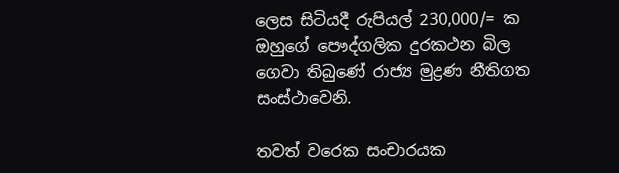ලෙස සිටියදී රුපියල් 230,000/= ක ඔහුගේ පෞද්ගලික දුරකථන බිල ගෙවා තිබුණේ රාජ්‍ය මුද්‍රණ නීතිගත සංස්ථාවෙනි.

තවත් වරෙක සංචාරයක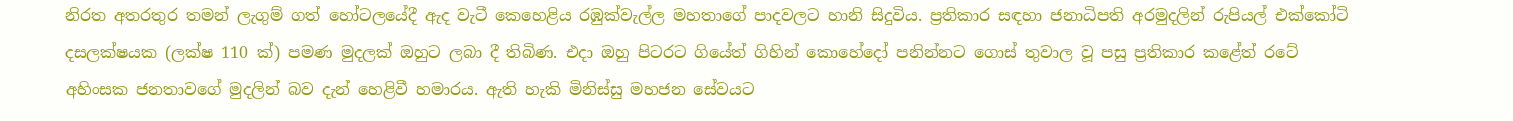නිරත අතරතුර තමන් ලැගුම් ගත් හෝටලයේදී ඇද වැටී කෙහෙළිය රඹුක්වැල්ල මහතාගේ පාදවලට හානි සිදුවිය. ප්‍රතිකාර සඳහා ජනාධිපති අරමුදලින් රුපියල් එක්කෝටි දසලක්ෂයක (ලක්ෂ 110 ක්) පමණ මුදලක් ඔහුට ලබා දී තිබිණ. එදා ඔහු පිටරට ගියේත් ගිහින් කොහේදෝ පනින්නට ගොස් තුවාල වූ පසු ප්‍රතිකාර කළේත් රටේ අහිංසක ජනතාවගේ මුදලින් බව දැන් හෙළිවී හමාරය. ඇති හැකි මිනිස්සු මහජන සේවයට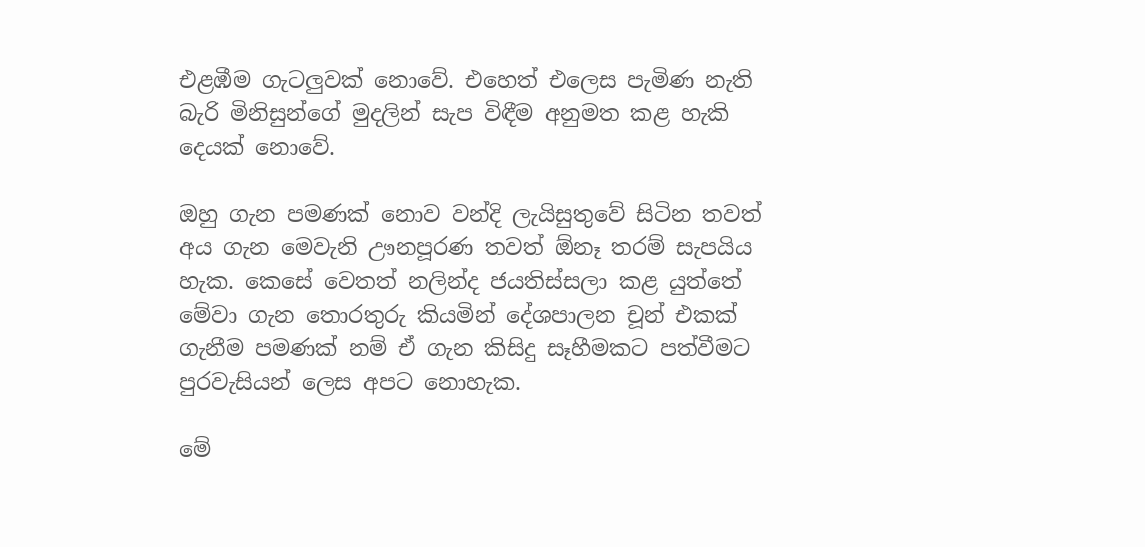එළඹීම ගැටලුවක් නොවේ. එහෙත් එලෙස පැමිණ නැති බැරි මිනිසුන්ගේ මුදලින් සැප විඳීම අනුමත කළ හැකි දෙයක් නොවේ.

ඔහු ගැන පමණක් නොව වන්දි ලැයිසුතුවේ සිටින තවත් අය ගැන මෙවැනි ඌනපූරණ තවත් ඕනෑ තරම් සැපයිය හැක. කෙසේ වෙතත් නලින්ද ජයතිස්සලා කළ යුත්තේ මේවා ගැන තොරතුරු කියමින් දේශපාලන චූන් එකක් ගැනීම පමණක් නම් ඒ ගැන කිසිදු සෑහීමකට පත්වීමට පුරවැසියන් ලෙස අපට නොහැක.

මේ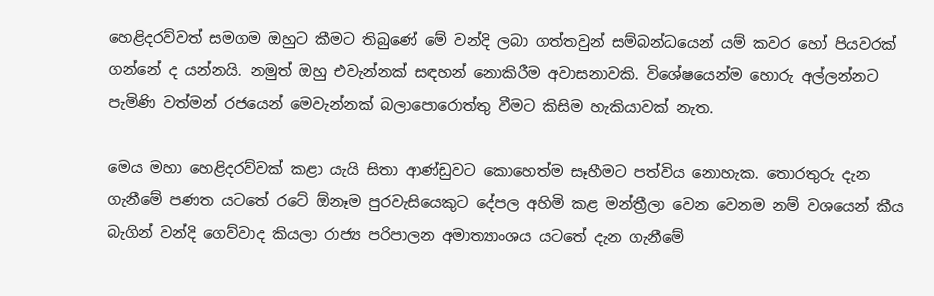හෙළිදරව්වත් සමගම ඔහුට කීමට තිබුණේ මේ වන්දි ලබා ගත්තවුන් සම්බන්ධයෙන් යම් කවර හෝ පියවරක් ගන්නේ ද යන්නයි. නමුත් ඔහු එවැන්නක් සඳහන් නොකිරීම අවාසනාවකි. විශේෂයෙන්ම හොරු අල්ලන්නට පැමිණි වත්මන් රජයෙන් මෙවැන්නක් බලාපොරොත්තු වීමට කිසිම හැකියාවක් නැත.

මෙය මහා හෙළිදරව්වක් කළා යැයි සිතා ආණ්ඩුවට කොහෙත්ම සෑහීමට පත්විය නොහැක. තොරතුරු දැන ගැනීමේ පණත යටතේ රටේ ඕනෑම පුරවැසියෙකුට දේපල අහිමි කළ මන්ත්‍රීලා වෙන වෙනම නම් වශයෙන් කීය බැගින් වන්දි ගෙව්වාද කියලා රාජ්‍ය පරිපාලන අමාත්‍යාංශය යටතේ දැන ගැනීමේ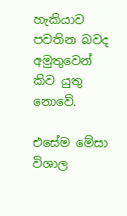හැකියාව පවතින බවද අමුතුවෙන් කිව යුතු නොවේ.

එසේම මේසා විශාල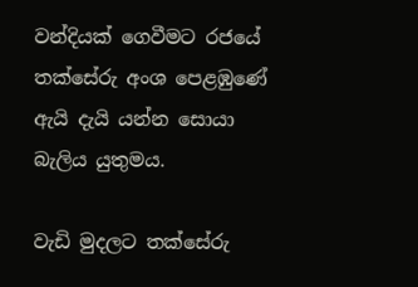වන්දියක් ගෙවීමට රජයේ තක්සේරු අංශ පෙළඹුණේ ඇයි දැයි යන්න සොයා බැලිය යුතුමය.

වැඩි මුදලට තක්සේරු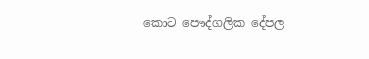කොට පෞද්ගලික දේපල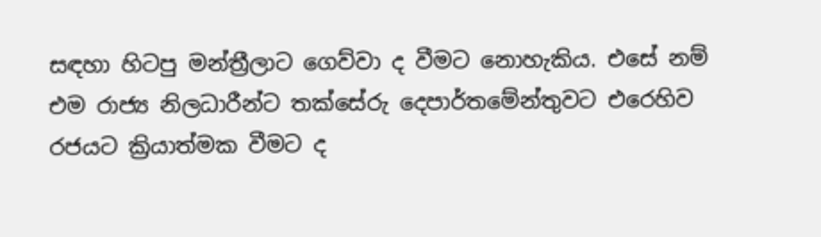සඳහා හිටපු මන්ත්‍රීලාට ගෙව්වා ද වීමට නොහැකිය. එසේ නම් එම රාජ්‍ය නිලධාරීන්ට තක්සේරු දෙපාර්තමේන්තුවට එරෙහිව රජයට ක්‍රියාත්මක වීමට ද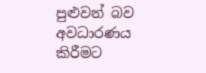පුළුවන් බව අවධාරණය කිරීමට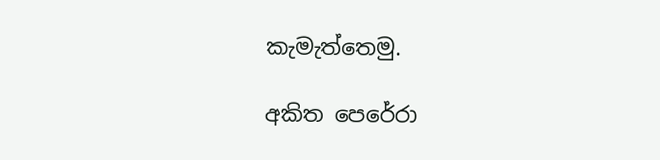කැමැත්තෙමු.

අකිත පෙරේරා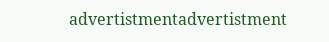advertistmentadvertistment